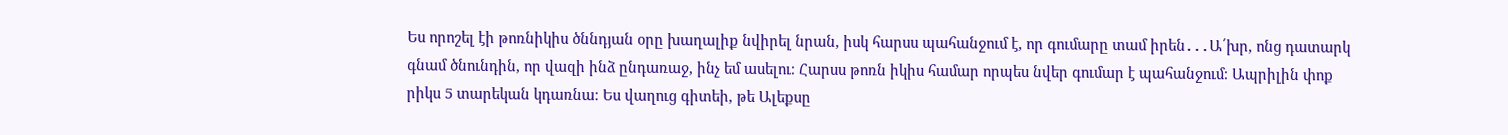Ես որոշել էի թոռնիկիս ծննդյան օրը խաղալիք նվիրել նրան, իսկ հարսս պահանջում է, որ գումարը տամ իրեն․․․Ա՛խր, ոնց դատարկ
գնամ ծնունդին, որ վազի ինձ ընդառաջ, ինչ եմ ասելու։ Հարսս թոռն իկիս համար որպես նվեր գումար է պահանջում։ Ապրիլին փոք
րիկս 5 տարեկան կդառնա։ Ես վաղուց գիտեի, թե Ալեքսը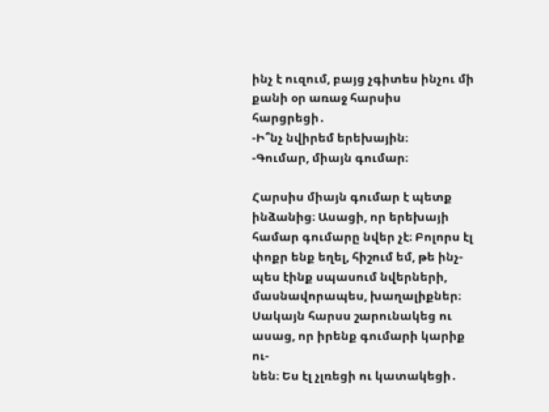ինչ է ուզում, բայց չգիտես ինչու մի քանի օր առաջ հարսիս հարցրեցի․
-Ի՞նչ նվիրեմ երեխային։
-Գումար, միայն գումար։

Հարսիս միայն գումար է պետք ինձանից։ Ասացի, որ երեխայի համար գումարը նվեր չէ։ Բոլորս էլ փոքր ենք եղել, հիշում եմ, թե ինչ-
պես էինք սպասում նվերների, մասնավորապես, խաղալիքներ։ Սակայն հարսս շարունակեց ու ասաց, որ իրենք գումարի կարիք ու-
նեն։ Ես էլ չլռեցի ու կատակեցի․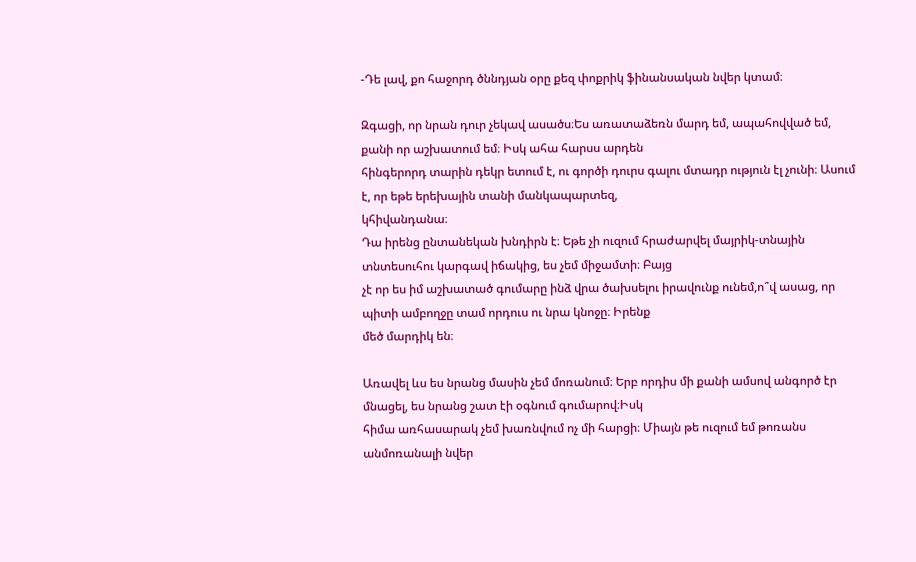-Դե լավ, քո հաջորդ ծննդյան օրը քեզ փոքրիկ ֆինանսական նվեր կտամ։

Զգացի, որ նրան դուր չեկավ ասածս։Ես առատաձեռն մարդ եմ, ապահովված եմ, քանի որ աշխատում եմ։ Իսկ ահա հարսս արդեն
հինգերորդ տարին դեկր ետում է, ու գործի դուրս գալու մտադր ություն էլ չունի։ Ասում է, որ եթե երեխային տանի մանկապարտեզ,
կհիվանդանա։
Դա իրենց ընտանեկան խնդիրն է։ Եթե չի ուզում հրաժարվել մայրիկ-տնային տնտեսուհու կարգավ իճակից, ես չեմ միջամտի։ Բայց
չէ որ ես իմ աշխատած գումարը ինձ վրա ծախսելու իրավունք ունեմ,ո՞վ ասաց, որ պիտի ամբողջը տամ որդուս ու նրա կնոջը։ Իրենք
մեծ մարդիկ են։

Առավել ևս ես նրանց մասին չեմ մոռանում։ Երբ որդիս մի քանի ամսով անգործ էր մնացել, ես նրանց շատ էի օգնում գումարով։Իսկ
հիմա առհասարակ չեմ խառնվում ոչ մի հարցի։ Միայն թե ուզում եմ թոռանս անմոռանալի նվեր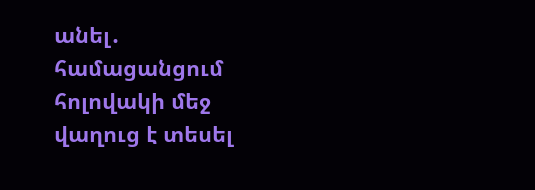անել․ համացանցում հոլովակի մեջ
վաղուց է տեսել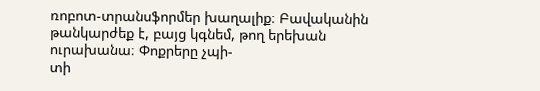ռոբոտ-տրանսֆորմեր խաղալիք։ Բավականին թանկարժեք է, բայց կգնեմ, թող երեխան ուրախանա։ Փոքրերը չպի-
տի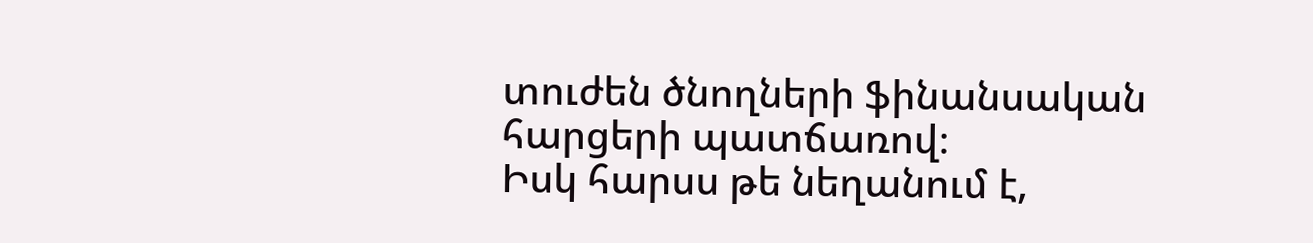տուժեն ծնողների ֆինանսական հարցերի պատճառով։
Իսկ հարսս թե նեղանում է,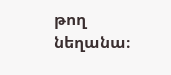թող նեղանա։